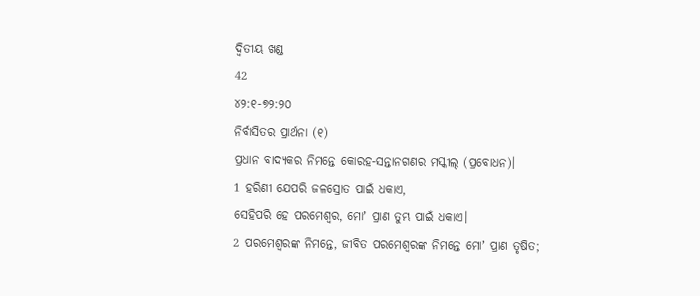ଦ୍ୱିତୀୟ ଖଣ୍ଡ
42
୪୨:୧-୭୨:୨୦
ନିର୍ବାସିତର ପ୍ରାର୍ଥନା (୧)
ପ୍ରଧାନ ବାଦ୍ୟକର ନିମନ୍ତେ କୋରହ-ସନ୍ତାନଗଣର ମସ୍କୀଲ୍ (ପ୍ରବୋଧନ)।
1 ହରିଣୀ ଯେପରି ଜଳସ୍ରୋତ ପାଇଁ ଧକାଏ,
ସେହିପରି ହେ ପରମେଶ୍ୱର, ମୋʼ ପ୍ରାଣ ତୁମ୍ଭ ପାଇଁ ଧକାଏ।
2 ପରମେଶ୍ୱରଙ୍କ ନିମନ୍ତେ, ଜୀବିତ ପରମେଶ୍ୱରଙ୍କ ନିମନ୍ତେ ମୋʼ ପ୍ରାଣ ତୃଷିତ;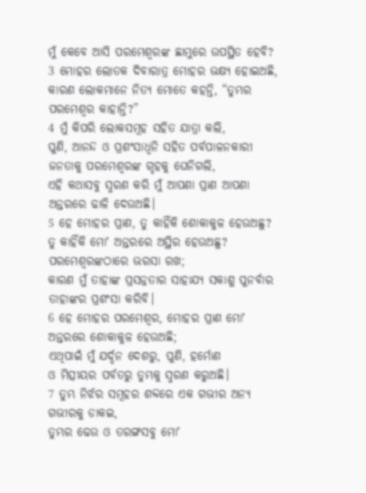ମୁଁ କେବେ ଆସି ପରମେଶ୍ୱରଙ୍କ ଛାମୁରେ ଉପସ୍ଥିତ ହେବି?
3 ମୋହର ଲୋତକ ଦିବାରାତ୍ର ମୋହର ଭକ୍ଷ୍ୟ ହୋଇଅଛି,
କାରଣ ଲୋକମାନେ ନିତ୍ୟ ମୋତେ କହନ୍ତି, “ତୁମ୍ଭର ପରମେଶ୍ୱର କାହାନ୍ତି?”
4 ମୁଁ କିପରି ଲୋକସମୂହ ସହିତ ଯାତ୍ରା କଲି,
ପୁଣି, ଆନନ୍ଦ ଓ ପ୍ରଶଂସାଧ୍ୱନି ସହିତ ପର୍ବପାଳନକାରୀ ଜନତାକୁ ପରମେଶ୍ୱରଙ୍କ ଗୃହକୁ ଘେନିଗଲି,
ଏହି କଥାସବୁ ସ୍ମରଣ କରି ମୁଁ ଆପଣା ପ୍ରାଣ ଆପଣା ଅନ୍ତରରେ ଢାଳି ଦେଉଅଛି।
5 ହେ ମୋହର ପ୍ରାଣ, ତୁ କାହିଁକି ଶୋକାକୁଳ ହେଉଅଛୁ?
ତୁ କାହିଁକି ମୋʼ ଅନ୍ତରରେ ଅସ୍ଥିର ହେଉଅଛୁ?
ପରମେଶ୍ୱରଙ୍କଠାରେ ଭରସା ରଖ;
କାରଣ ମୁଁ ତାହାଙ୍କ ପ୍ରସନ୍ନତାର ସାହାଯ୍ୟ ସକାଶୁ ପୁନର୍ବାର
ତାହାଙ୍କର ପ୍ରଶଂସା କରିବି।
6 ହେ ମୋହର ପରମେଶ୍ୱର, ମୋହର ପ୍ରାଣ ମୋʼ
ଅନ୍ତରରେ ଶୋକାକୁଳ ହେଉଅଛି;
ଏଥିପାଇଁ ମୁଁ ଯର୍ଦ୍ଦନ ଦେଶରୁ, ପୁଣି, ହର୍ମୋଣ
ଓ ମିତ୍ସୀୟର ପର୍ବତରୁ ତୁମ୍ଭକୁ ସ୍ମରଣ କରୁଅଛି।
7 ତୁମ୍ଭ ନିର୍ଝର ସମୂହର ଶବ୍ଦରେ ଏକ ଗଭୀର ଅନ୍ୟ ଗଭୀରକୁ ଡାକଇ,
ତୁମ୍ଭର ଢେଉ ଓ ତରଙ୍ଗସବୁ ମୋʼ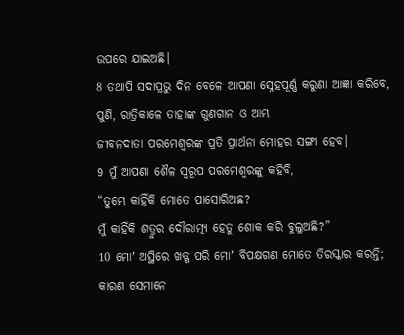ଉପରେ ଯାଇଅଛି।
8 ତଥାପି ସଦାପ୍ରଭୁ ଦିନ ବେଳେ ଆପଣା ସ୍ନେହପୂର୍ଣ୍ଣ କରୁଣା ଆଜ୍ଞା କରିବେ,
ପୁଣି, ରାତ୍ରିକାଳେ ତାହାଙ୍କ ଗୁଣଗାନ ଓ ଆମ୍ଭ
ଜୀବନଦାତା ପରମେଶ୍ୱରଙ୍କ ପ୍ରତି ପ୍ରାର୍ଥନା ମୋହର ସଙ୍ଗୀ ହେବ।
9 ମୁଁ ଆପଣା ଶୈଳ ସ୍ୱରୂପ ପରମେଶ୍ୱରଙ୍କୁ କହିବି,
“ତୁମ୍ଭେ କାହିଁକି ମୋତେ ପାସୋରିଅଛ?
ମୁଁ କାହିଁକି ଶତ୍ରୁର ଦୌରାତ୍ମ୍ୟ ହେତୁ ଶୋକ କରି ବୁଲୁଅଛି?”
10 ମୋʼ ଅସ୍ଥିରେ ଖଡ୍ଗ ପରି ମୋʼ ବିପକ୍ଷଗଣ ମୋତେ ତିରସ୍କାର କରନ୍ତି;
କାରଣ ସେମାନେ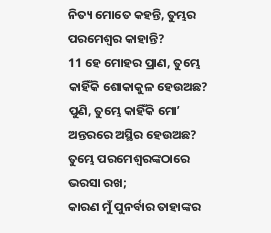ନିତ୍ୟ ମୋତେ କହନ୍ତି, ତୁମ୍ଭର ପରମେଶ୍ୱର କାହାନ୍ତି?
11 ହେ ମୋହର ପ୍ରାଣ, ତୁମ୍ଭେ କାହିଁକି ଶୋକାକୁଳ ହେଉଅଛ?
ପୁଣି, ତୁମ୍ଭେ କାହିଁକି ମୋʼ ଅନ୍ତରରେ ଅସ୍ଥିର ହେଉଅଛ?
ତୁମ୍ଭେ ପରମେଶ୍ୱରଙ୍କଠାରେ ଭରସା ରଖ;
କାରଣ ମୁଁ ପୁନର୍ବାର ତାହାଙ୍କର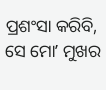ପ୍ରଶଂସା କରିବି,
ସେ ମୋʼ ମୁଖର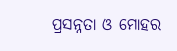ପ୍ରସନ୍ନତା ଓ ମୋହର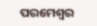ପରମେଶ୍ୱର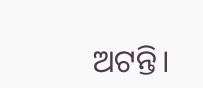ଅଟନ୍ତି।